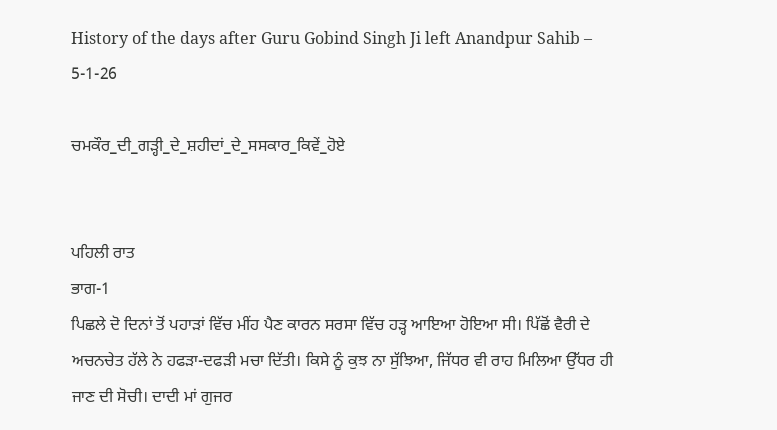History of the days after Guru Gobind Singh Ji left Anandpur Sahib – 5-1-26

ਚਮਕੌਰ_ਦੀ_ਗੜ੍ਹੀ_ਦੇ_ਸ਼ਹੀਦਾਂ_ਦੇ_ਸਸਕਾਰ_ਕਿਵੇਂ_ਹੋਏ


ਪਹਿਲੀ ਰਾਤ
ਭਾਗ-1
ਪਿਛਲੇ ਦੋ ਦਿਨਾਂ ਤੋਂ ਪਹਾੜਾਂ ਵਿੱਚ ਮੀਂਹ ਪੈਣ ਕਾਰਨ ਸਰਸਾ ਵਿੱਚ ਹੜ੍ਹ ਆਇਆ ਹੋਇਆ ਸੀ। ਪਿੱਛੋਂ ਵੈਰੀ ਦੇ ਅਚਨਚੇਤ ਹੱਲੇ ਨੇ ਹਫੜਾ-ਦਫੜੀ ਮਚਾ ਦਿੱਤੀ। ਕਿਸੇ ਨੂੰ ਕੁਝ ਨਾ ਸੁੱਝਿਆ, ਜਿੱਧਰ ਵੀ ਰਾਹ ਮਿਲਿਆ ਉੱਧਰ ਹੀ ਜਾਣ ਦੀ ਸੋਚੀ। ਦਾਦੀ ਮਾਂ ਗੁਜਰ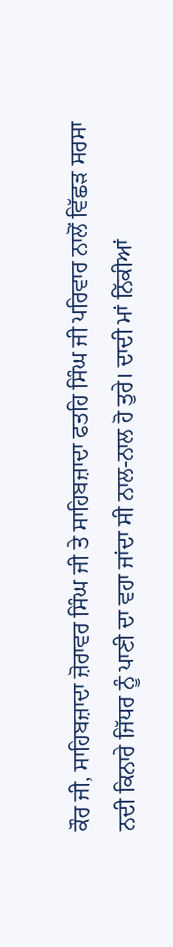ਕੌਰ ਜੀ, ਸਾਹਿਬਜ਼ਾਦਾ ਜ਼ੋਰਾਵਰ ਸਿੰਘ ਜੀ ਤੇ ਸਾਹਿਬਜ਼ਾਦਾ ਫਤਹਿ ਸਿੰਘ ਜੀ ਪਰਿਵਾਰ ਨਾਲੋਂ ਵਿੱਛੜ ਸਰਸਾ ਨਦੀ ਕਿਨਾਰੇ ਜਿੱਧਰ ਨੂੰ ਪਾਣੀ ਦਾ ਵਹਾ ਜਾਂਦਾ ਸੀ ਨਾਲ-ਨਾਲ ਹੋ ਤੁਰੇ। ਦਾਦੀ ਮਾਂ ਨਿੱਕੀਆਂ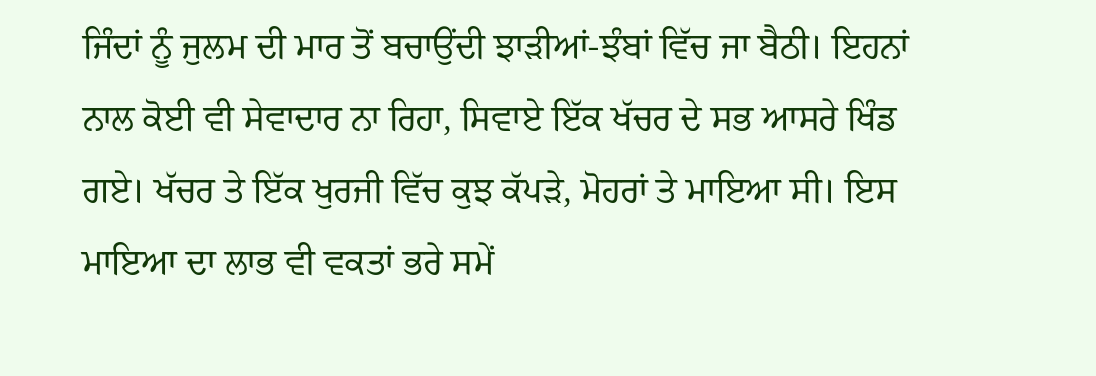ਜਿੰਦਾਂ ਨੂੰ ਜੁਲਮ ਦੀ ਮਾਰ ਤੋਂ ਬਚਾਉਂਦੀ ਝਾੜੀਆਂ-ਝੰਬਾਂ ਵਿੱਚ ਜਾ ਬੈਠੀ। ਇਹਨਾਂ ਨਾਲ ਕੋਈ ਵੀ ਸੇਵਾਦਾਰ ਨਾ ਰਿਹਾ, ਸਿਵਾਏ ਇੱਕ ਖੱਚਰ ਦੇ ਸਭ ਆਸਰੇ ਖਿੰਡ ਗਏ। ਖੱਚਰ ਤੇ ਇੱਕ ਖੁਰਜੀ ਵਿੱਚ ਕੁਝ ਕੱਪੜੇ, ਮੋਹਰਾਂ ਤੇ ਮਾਇਆ ਸੀ। ਇਸ ਮਾਇਆ ਦਾ ਲਾਭ ਵੀ ਵਕਤਾਂ ਭਰੇ ਸਮੇਂ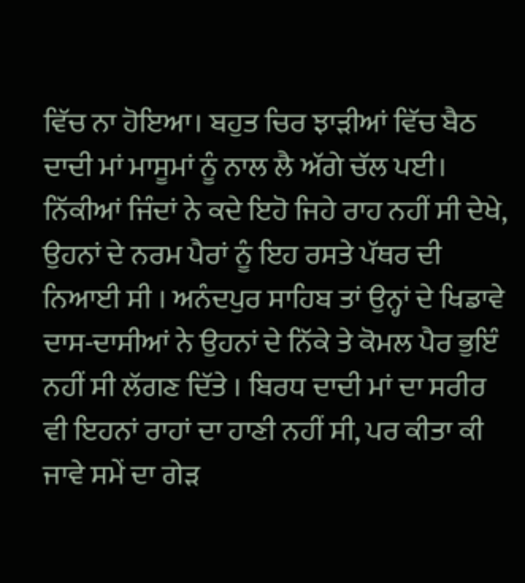ਵਿੱਚ ਨਾ ਹੋਇਆ। ਬਹੁਤ ਚਿਰ ਝਾੜੀਆਂ ਵਿੱਚ ਬੈਠ ਦਾਦੀ ਮਾਂ ਮਾਸੂਮਾਂ ਨੂੰ ਨਾਲ ਲੈ ਅੱਗੇ ਚੱਲ ਪਈ। ਨਿੱਕੀਆਂ ਜਿੰਦਾਂ ਨੇ ਕਦੇ ਇਹੋ ਜਿਹੇ ਰਾਹ ਨਹੀਂ ਸੀ ਦੇਖੇ, ਉਹਨਾਂ ਦੇ ਨਰਮ ਪੈਰਾਂ ਨੂੰ ਇਹ ਰਸਤੇ ਪੱਥਰ ਦੀ ਨਿਆਈ ਸੀ । ਅਨੰਦਪੁਰ ਸਾਹਿਬ ਤਾਂ ਉਨ੍ਹਾਂ ਦੇ ਖਿਡਾਵੇ ਦਾਸ-ਦਾਸੀਆਂ ਨੇ ਉਹਨਾਂ ਦੇ ਨਿੱਕੇ ਤੇ ਕੋਮਲ ਪੈਰ ਭੁਇੰ ਨਹੀਂ ਸੀ ਲੱਗਣ ਦਿੱਤੇ । ਬਿਰਧ ਦਾਦੀ ਮਾਂ ਦਾ ਸਰੀਰ ਵੀ ਇਹਨਾਂ ਰਾਹਾਂ ਦਾ ਹਾਣੀ ਨਹੀਂ ਸੀ, ਪਰ ਕੀਤਾ ਕੀ ਜਾਵੇ ਸਮੇਂ ਦਾ ਗੇੜ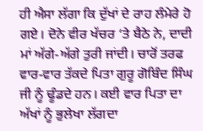ਹੀ ਐਸਾ ਲੱਗਾ ਕਿ ਦੁੱਖਾਂ ਦੇ ਰਾਹ ਲੰਮੇਰੇ ਹੋ ਗਏ। ਦੋਨੇ ਵੀਰ ਖੱਚਰ ‘ਤੇ ਬੈਠੇ ਨੇ, ਦਾਦੀ ਮਾਂ ਅੱਗੇ-ਅੱਗੇ ਤੁਰੀ ਜਾਂਦੀ। ਚਾਰੋਂ ਤਰਫ ਵਾਰ-ਵਾਰ ਤੱਕਦੇ ਪਿਤਾ ਗੁਰੂ ਗੋਬਿੰਦ ਸਿੰਘ ਜੀ ਨੂੰ ਢੂੰਡਦੇ ਹਨ। ਕਈ ਵਾਰ ਪਿਤਾ ਦਾ ਅੱਖਾਂ ਨੂੰ ਭੁਲੇਖਾ ਲੱਗਦਾ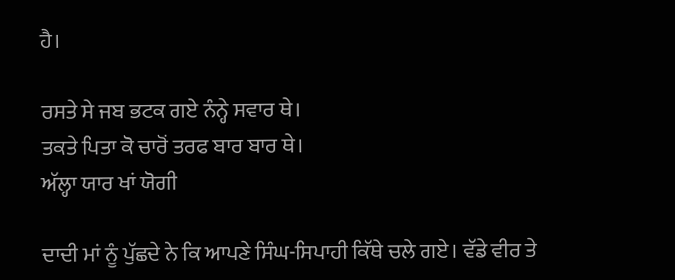ਹੈ।

ਰਸਤੇ ਸੇ ਜਬ ਭਟਕ ਗਏ ਨੰਨ੍ਹੇ ਸਵਾਰ ਥੇ।
ਤਕਤੇ ਪਿਤਾ ਕੋ ਚਾਰੋਂ ਤਰਫ ਬਾਰ ਬਾਰ ਥੇ।
ਅੱਲ੍ਹਾ ਯਾਰ ਖਾਂ ਯੋਗੀ

ਦਾਦੀ ਮਾਂ ਨੂੰ ਪੁੱਛਦੇ ਨੇ ਕਿ ਆਪਣੇ ਸਿੰਘ-ਸਿਪਾਹੀ ਕਿੱਥੇ ਚਲੇ ਗਏ। ਵੱਡੇ ਵੀਰ ਤੇ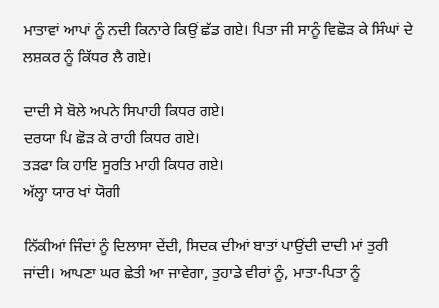ਮਾਤਾਵਾਂ ਆਪਾਂ ਨੂੰ ਨਦੀ ਕਿਨਾਰੇ ਕਿਉਂ ਛੱਡ ਗਏ। ਪਿਤਾ ਜੀ ਸਾਨੂੰ ਵਿਛੋੜ ਕੇ ਸਿੰਘਾਂ ਦੇ ਲਸ਼ਕਰ ਨੂੰ ਕਿੱਧਰ ਲੈ ਗਏ।

ਦਾਦੀ ਸੇ ਬੋਲੇ ਅਪਨੇ ਸਿਪਾਹੀ ਕਿਧਰ ਗਏ।
ਦਰਯਾ ਪਿ ਛੋੜ ਕੇ ਰਾਹੀ ਕਿਧਰ ਗਏ।
ਤੜਫਾ ਕਿ ਹਾਇ ਸੂਰਤਿ ਮਾਹੀ ਕਿਧਰ ਗਏ।
ਅੱਲ੍ਹਾ ਯਾਰ ਖਾਂ ਯੋਗੀ

ਨਿੱਕੀਆਂ ਜਿੰਦਾਂ ਨੂੰ ਦਿਲਾਸਾ ਦੇਂਦੀ, ਸਿਦਕ ਦੀਆਂ ਬਾਤਾਂ ਪਾਉਂਦੀ ਦਾਦੀ ਮਾਂ ਤੁਰੀ ਜਾਂਦੀ। ਆਪਣਾ ਘਰ ਛੇਤੀ ਆ ਜਾਵੇਗਾ, ਤੁਹਾਡੇ ਵੀਰਾਂ ਨੂੰ, ਮਾਤਾ-ਪਿਤਾ ਨੂੰ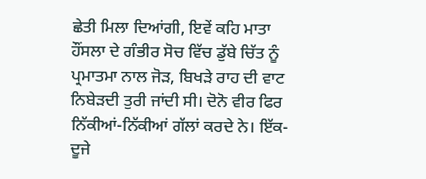ਛੇਤੀ ਮਿਲਾ ਦਿਆਂਗੀ, ਇਵੇਂ ਕਹਿ ਮਾਤਾ ਹੌਂਸਲਾ ਦੇ ਗੰਭੀਰ ਸੋਚ ਵਿੱਚ ਡੁੱਬੇ ਚਿੱਤ ਨੂੰ ਪ੍ਰਮਾਤਮਾ ਨਾਲ ਜੋੜ, ਬਿਖੜੇ ਰਾਹ ਦੀ ਵਾਟ ਨਿਬੇੜਦੀ ਤੁਰੀ ਜਾਂਦੀ ਸੀ। ਦੋਨੋ ਵੀਰ ਫਿਰ ਨਿੱਕੀਆਂ-ਨਿੱਕੀਆਂ ਗੱਲਾਂ ਕਰਦੇ ਨੇ। ਇੱਕ-ਦੂਜੇ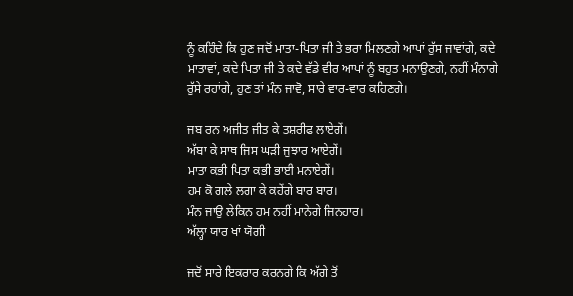ਨੂੰ ਕਹਿੰਦੇ ਕਿ ਹੁਣ ਜਦੋਂ ਮਾਤਾ-ਪਿਤਾ ਜੀ ਤੇ ਭਰਾ ਮਿਲਣਗੇ ਆਪਾਂ ਰੁੱਸ ਜਾਵਾਂਗੇ, ਕਦੇ ਮਾਤਾਵਾਂ, ਕਦੇ ਪਿਤਾ ਜੀ ਤੇ ਕਦੇ ਵੱਡੇ ਵੀਰ ਆਪਾਂ ਨੂੰ ਬਹੁਤ ਮਨਾਉਣਗੇ, ਨਹੀਂ ਮੰਨਾਗੇ ਰੁੱਸੇ ਰਹਾਂਗੇ, ਹੁਣ ਤਾਂ ਮੰਨ ਜਾਵੋ, ਸਾਰੇ ਵਾਰ-ਵਾਰ ਕਹਿਣਗੇ।

ਜਬ ਰਨ ਅਜੀਤ ਜੀਤ ਕੇ ਤਸ਼ਰੀਫ ਲਾਏਗੇਂ।
ਅੱਬਾ ਕੇ ਸਾਥ ਜਿਸ ਘੜੀ ਜੁਝਾਰ ਆਏਗੇਂ।
ਮਾਤਾ ਕਭੀ ਪਿਤਾ ਕਭੀ ਭਾਈ ਮਨਾਏਗੇਂ।
ਹਮ ਕੋ ਗਲੇ ਲਗਾ ਕੇ ਕਹੇਂਗੇ ਬਾਰ ਬਾਰ।
ਮੰਨ ਜਾਉ ਲੇਕਿਨ ਹਮ ਨਹੀਂ ਮਾਨੇਗੇ ਜਿਨਹਾਰ।
ਅੱਲ੍ਹਾ ਯਾਰ ਖਾਂ ਯੋਗੀ

ਜਦੋਂ ਸਾਰੇ ਇਕਰਾਰ ਕਰਨਗੇ ਕਿ ਅੱਗੇ ਤੋਂ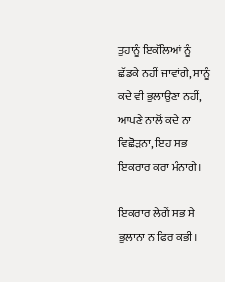ਤੁਹਾਨੂੰ ਇਕੱਲਿਆਂ ਨੂੰ ਛੱਡਕੇ ਨਹੀਂ ਜਾਵਾਂਗੇ, ਸਾਨੂੰ ਕਦੇ ਵੀ ਭੁਲਾਉਣਾ ਨਹੀਂ, ਆਪਣੇ ਨਾਲੋਂ ਕਦੇ ਨਾ ਵਿਛੋੜਨਾ, ਇਹ ਸਭ ਇਕਰਾਰ ਕਰਾ ਮੰਨਾਗੇ।

ਇਕਰਾਰ ਲੇਗੇਂ ਸਭ ਸੇ ਭੁਲਾਨਾ ਨ ਫਿਰ ਕਭੀ।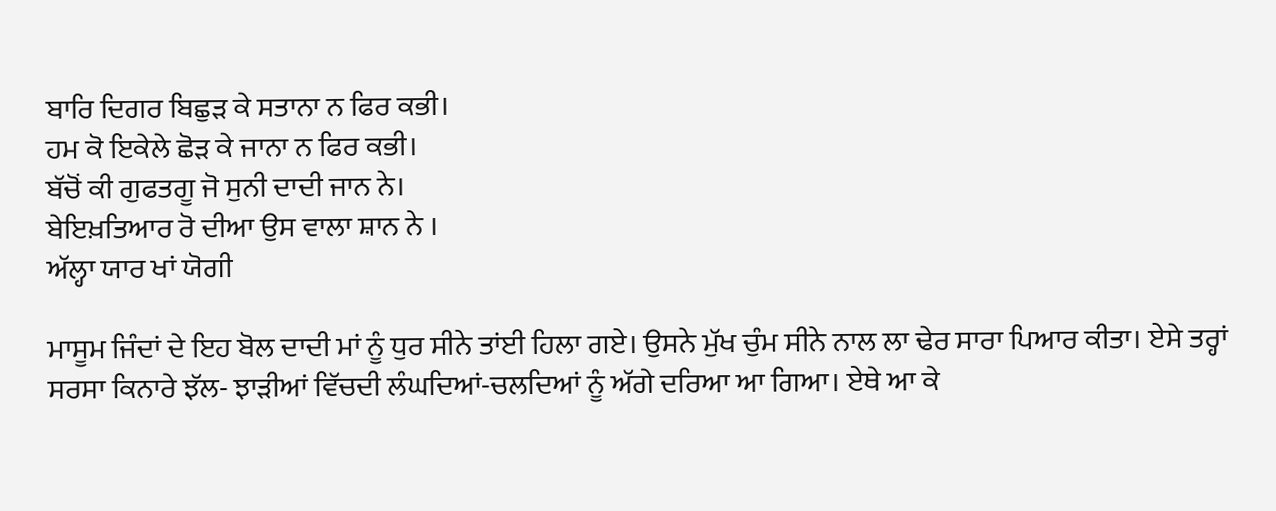ਬਾਰਿ ਦਿਗਰ ਬਿਛੁੜ ਕੇ ਸਤਾਨਾ ਨ ਫਿਰ ਕਭੀ।
ਹਮ ਕੋ ਇਕੇਲੇ ਛੋੜ ਕੇ ਜਾਨਾ ਨ ਫਿਰ ਕਭੀ।
ਬੱਚੋਂ ਕੀ ਗੁਫਤਗੂ ਜੋ ਸੁਨੀ ਦਾਦੀ ਜਾਨ ਨੇ।
ਬੇਇਖ਼ਤਿਆਰ ਰੋ ਦੀਆ ਉਸ ਵਾਲਾ ਸ਼ਾਨ ਨੇ ।
ਅੱਲ੍ਹਾ ਯਾਰ ਖਾਂ ਯੋਗੀ

ਮਾਸੂਮ ਜਿੰਦਾਂ ਦੇ ਇਹ ਬੋਲ ਦਾਦੀ ਮਾਂ ਨੂੰ ਧੁਰ ਸੀਨੇ ਤਾਂਈ ਹਿਲਾ ਗਏ। ਉਸਨੇ ਮੁੱਖ ਚੁੰਮ ਸੀਨੇ ਨਾਲ ਲਾ ਢੇਰ ਸਾਰਾ ਪਿਆਰ ਕੀਤਾ। ਏਸੇ ਤਰ੍ਹਾਂ ਸਰਸਾ ਕਿਨਾਰੇ ਝੱਲ- ਝਾੜੀਆਂ ਵਿੱਚਦੀ ਲੰਘਦਿਆਂ-ਚਲਦਿਆਂ ਨੂੰ ਅੱਗੇ ਦਰਿਆ ਆ ਗਿਆ। ਏਥੇ ਆ ਕੇ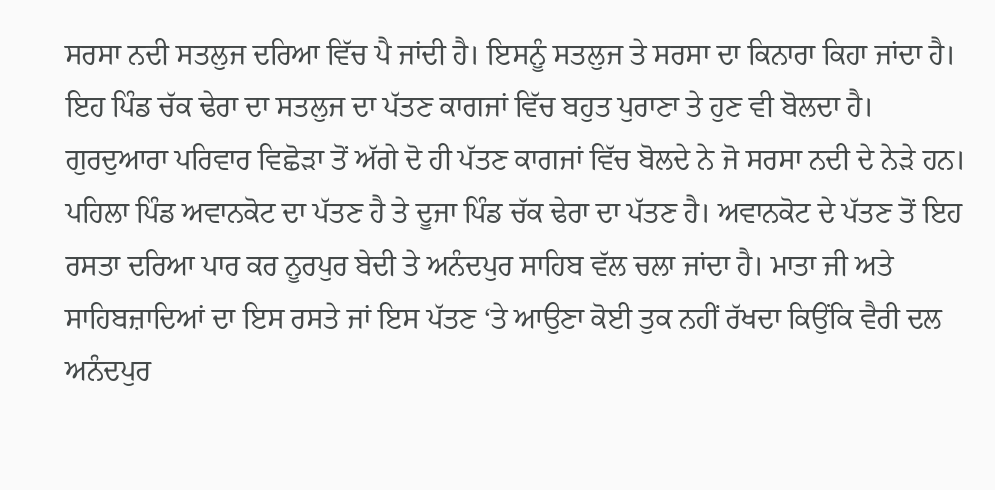ਸਰਸਾ ਨਦੀ ਸਤਲੁਜ ਦਰਿਆ ਵਿੱਚ ਪੈ ਜਾਂਦੀ ਹੈ। ਇਸਨੂੰ ਸਤਲੁਜ ਤੇ ਸਰਸਾ ਦਾ ਕਿਨਾਰਾ ਕਿਹਾ ਜਾਂਦਾ ਹੈ। ਇਹ ਪਿੰਡ ਚੱਕ ਢੇਰਾ ਦਾ ਸਤਲੁਜ ਦਾ ਪੱਤਣ ਕਾਗਜਾਂ ਵਿੱਚ ਬਹੁਤ ਪੁਰਾਣਾ ਤੇ ਹੁਣ ਵੀ ਬੋਲਦਾ ਹੈ। ਗੁਰਦੁਆਰਾ ਪਰਿਵਾਰ ਵਿਛੋੜਾ ਤੋਂ ਅੱਗੇ ਦੋ ਹੀ ਪੱਤਣ ਕਾਗਜਾਂ ਵਿੱਚ ਬੋਲਦੇ ਨੇ ਜੋ ਸਰਸਾ ਨਦੀ ਦੇ ਨੇੜੇ ਹਨ। ਪਹਿਲਾ ਪਿੰਡ ਅਵਾਨਕੋਟ ਦਾ ਪੱਤਣ ਹੈ ਤੇ ਦੂਜਾ ਪਿੰਡ ਚੱਕ ਢੇਰਾ ਦਾ ਪੱਤਣ ਹੈ। ਅਵਾਨਕੋਟ ਦੇ ਪੱਤਣ ਤੋਂ ਇਹ ਰਸਤਾ ਦਰਿਆ ਪਾਰ ਕਰ ਨੂਰਪੁਰ ਬੇਦੀ ਤੇ ਅਨੰਦਪੁਰ ਸਾਹਿਬ ਵੱਲ ਚਲਾ ਜਾਂਦਾ ਹੈ। ਮਾਤਾ ਜੀ ਅਤੇ ਸਾਹਿਬਜ਼ਾਦਿਆਂ ਦਾ ਇਸ ਰਸਤੇ ਜਾਂ ਇਸ ਪੱਤਣ ‘ਤੇ ਆਉਣਾ ਕੋਈ ਤੁਕ ਨਹੀਂ ਰੱਖਦਾ ਕਿਉਂਕਿ ਵੈਰੀ ਦਲ ਅਨੰਦਪੁਰ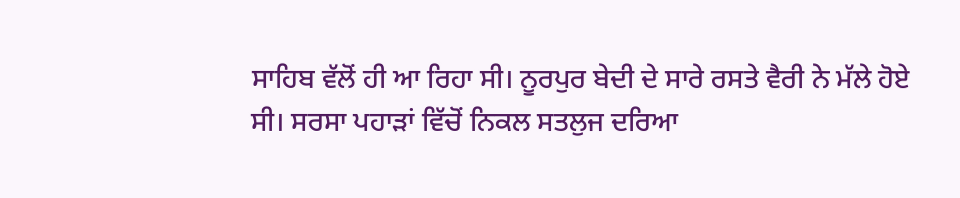ਸਾਹਿਬ ਵੱਲੋਂ ਹੀ ਆ ਰਿਹਾ ਸੀ। ਨੂਰਪੁਰ ਬੇਦੀ ਦੇ ਸਾਰੇ ਰਸਤੇ ਵੈਰੀ ਨੇ ਮੱਲੇ ਹੋਏ ਸੀ। ਸਰਸਾ ਪਹਾੜਾਂ ਵਿੱਚੋਂ ਨਿਕਲ ਸਤਲੁਜ ਦਰਿਆ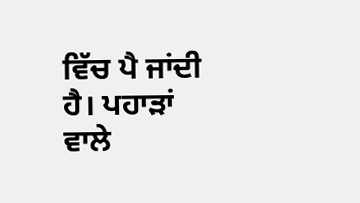ਵਿੱਚ ਪੈ ਜਾਂਦੀ ਹੈ। ਪਹਾੜਾਂ ਵਾਲੇ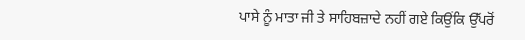ਪਾਸੇ ਨੂੰ ਮਾਤਾ ਜੀ ਤੇ ਸਾਹਿਬਜ਼ਾਦੇ ਨਹੀਂ ਗਏ ਕਿਉਂਕਿ ਉੱਪਰੋਂ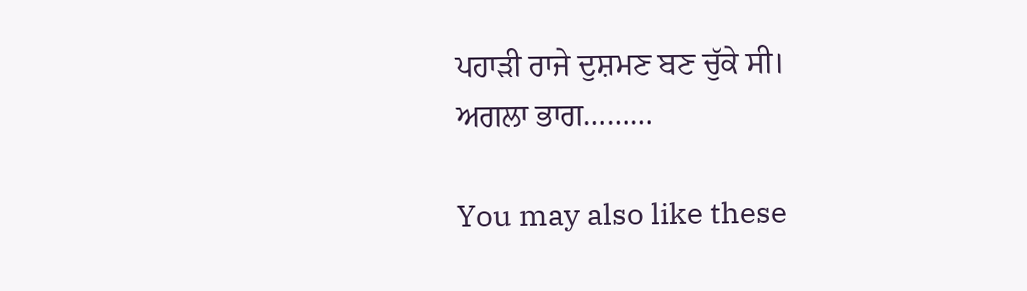ਪਹਾੜੀ ਰਾਜੇ ਦੁਸ਼ਮਣ ਬਣ ਚੁੱਕੇ ਸੀ।
ਅਗਲਾ ਭਾਗ………

You may also like these